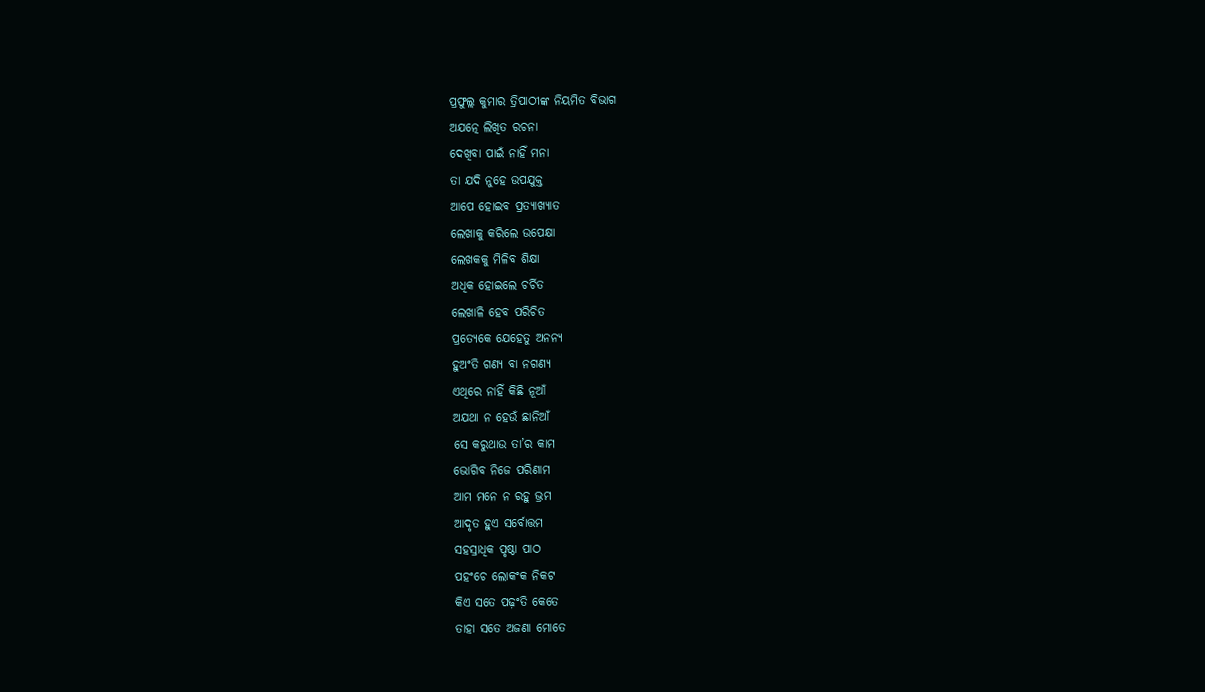ପ୍ରଫୁଲ୍ଲ କୁମାର ତ୍ରିପାଠୀଙ୍କ ନିୟମିତ ବିଭାଗ
ଅଯତ୍ନେ ଲିଖିତ ରଚନା
ଦେଖିବା ପାଇଁ ନାହିଁ ମନା
ତା ଯଦି ନୁହେ ଉପଯୁକ୍ତ
ଆପେ ହୋଇବ ପ୍ରତ୍ୟାଖ୍ୟାତ
ଲେଖାକୁ କରିଲେ ଉପେକ୍ଷା
ଲେଖକକୁ ମିଳିବ ଶିକ୍ଷା
ଅଧିକ ହୋଇଲେ ଚର୍ଚିତ
ଲେଖାଳି ହେବ ପରିଚିତ
ପ୍ରତ୍ୟେକେ ଯେହେତୁ ଅନନ୍ୟ
ହୁଅଂତି ଗଣ୍ୟ ବା ନଗଣ୍ୟ
ଏଥିରେ ନାହିଁ କିଛି ନୂଆଁ
ଅଯଥା ନ ହେଉଁ ଛାନିଆଁ
ସେ କରୁଥାଉ ତା’ର କାମ
ଭୋଗିବ ନିଜେ ପରିଣାମ
ଆମ ମନେ ନ ରହୁ ଭ୍ରମ
ଆଦୃତ ହୁଏ ସର୍ବୋତ୍ତମ
ସହସ୍ରାଧିକ ପୃଷ୍ଠା ପାଠ
ପହଂଚେ ଲୋକଂକ ନିକଟ
କିଏ ସତେ ପଢ଼ଂତି କେତେ
ତାହା ସତେ ଅଜଣା ମୋତେ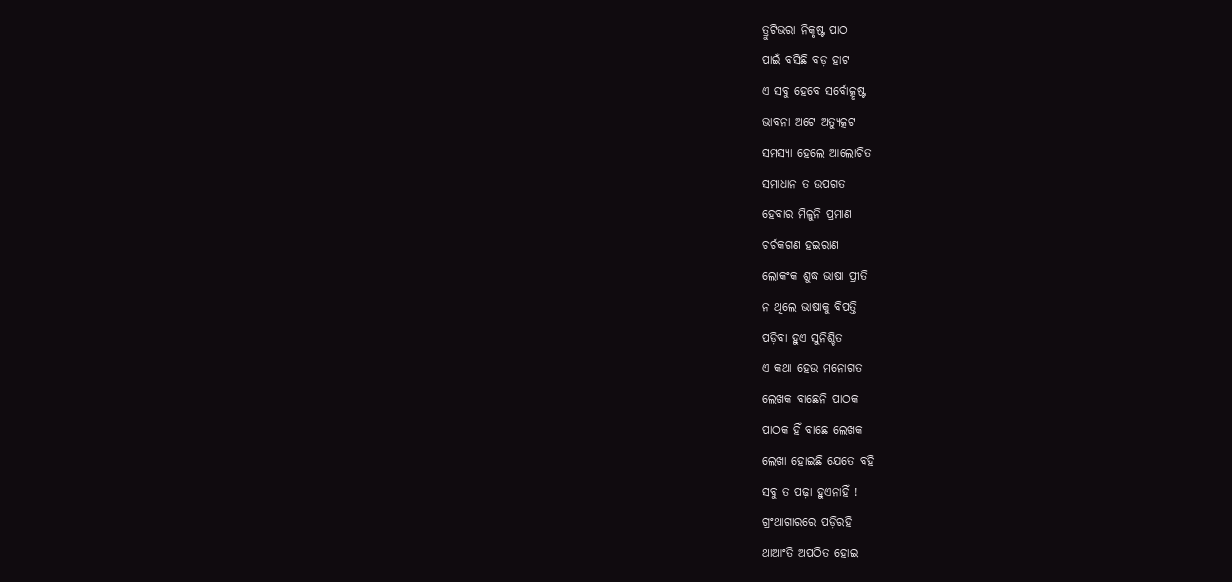ତ୍ରୁଟିଭରା ନିକୃଷ୍ଟ ପାଠ
ପାଇଁ ବସିଛି ବଡ଼ ହାଟ
ଏ ସବୁ ହେବେ ସର୍ବୋତ୍କୃଷ୍ଟ
ଭାବନା ଅଟେ ଅତ୍ୟୁତ୍କଟ
ସମସ୍ୟା ହେଲେ ଆଲୋଚିତ
ସମାଧାନ ତ ଉପଗତ
ହେବାର ମିଳୁନି ପ୍ରମାଣ
ଚର୍ଚକଗଣ ହଇରାଣ
ଲୋକଂକ ଶୁଦ୍ଧ ଭାଷା ପ୍ରୀତି
ନ ଥିଲେ ଭାଷାକୁ ବିପତ୍ତି
ପଡ଼ିବା ହୁଏ ସୁନିଶ୍ଚିତ
ଏ କଥା ହେଉ ମନୋଗତ
ଲେଖକ ବାଛେନି ପାଠକ
ପାଠକ ହିଁ ବାଛେ ଲେଖକ
ଲେଖା ହୋଇଛି ଯେତେ ବହି
ସବୁ ତ ପଢ଼ା ହୁଏନାହିଁ !
ଗ୍ରଂଥାଗାରରେ ପଡ଼ିରହି
ଥାଆଂତି ଅପଠିତ ହୋଇ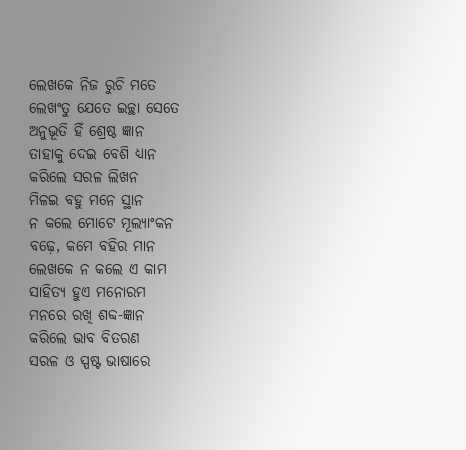ଲେଖକେ ନିଜ ରୁଚି ମତେ
ଲେଖଂତୁ ଯେତେ ଇଚ୍ଛା ସେତେ
ଅନୁଭୂତି ହିଁ ଶ୍ରେଷ୍ଠ ଜ୍ଞାନ
ତାହାକୁ ଦେଇ ବେଶି ଧ୍ୟାନ
କରିଲେ ସରଳ ଲିଖନ
ମିଳଇ ବହୁ ମନେ ସ୍ଥାନ
ନ କଲେ ମୋଟେ ମୂଲ୍ୟାଂକନ
ବଢ଼େ, କମେ ବହିର ମାନ
ଲେଖକେ ନ କଲେ ଏ କାମ
ସାହିତ୍ୟ ହୁଏ ମନୋରମ
ମନରେ ରଖି ଶବ୍ଦ-ଜ୍ଞାନ
କରିଲେ ଭାବ ବିତରଣ
ସରଳ ଓ ସ୍ପଷ୍ଟ ଭାଷାରେ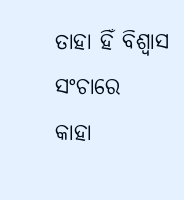ତାହା ହିଁ ବିଶ୍ବାସ ସଂଚାରେ
କାହା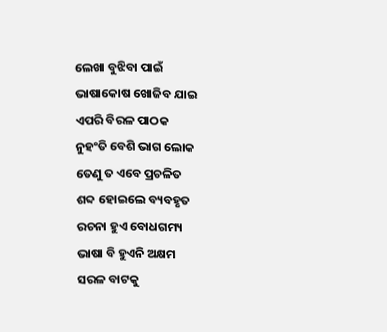ଲେଖା ବୁଝିବା ପାଇଁ
ଭାଷାକୋଷ ଖୋଜିବ ଯାଇ
ଏପରି ବିରଳ ପାଠକ
ନୁହଂତି ବେଶି ଭାଗ ଲୋକ
ତେଣୁ ତ ଏବେ ପ୍ରଚଳିତ
ଶବ୍ଦ ହୋଇଲେ ବ୍ୟବହୃତ
ରଚନା ହୁଏ ବୋଧଗମ୍ୟ
ଭାଷା ବି ହୁଏନି ଅକ୍ଷମ
ସରଳ ବାଟକୁ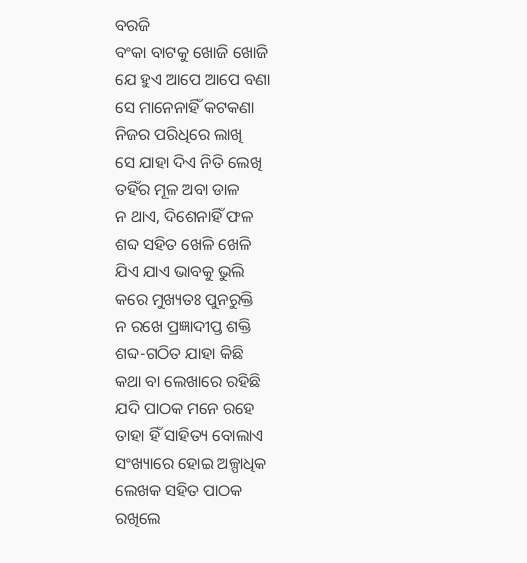ବରଜି
ବଂକା ବାଟକୁ ଖୋଜି ଖୋଜି
ଯେ ହୁଏ ଆପେ ଆପେ ବଣା
ସେ ମାନେନାହିଁ କଟକଣା
ନିଜର ପରିଧିରେ ଲାଖି
ସେ ଯାହା ଦିଏ ନିତି ଲେଖି
ତହିଁର ମୂଳ ଅବା ଡାଳ
ନ ଥାଏ, ଦିଶେନାହିଁ ଫଳ
ଶବ୍ଦ ସହିତ ଖେଳି ଖେଳି
ଯିଏ ଯାଏ ଭାବକୁ ଭୁଲି
କରେ ମୁଖ୍ୟତଃ ପୁନରୁକ୍ତି
ନ ରଖେ ପ୍ରଜ୍ଞାଦୀପ୍ତ ଶକ୍ତି
ଶବ୍ଦ-ଗଠିତ ଯାହା କିଛି
କଥା ବା ଲେଖାରେ ରହିଛି
ଯଦି ପାଠକ ମନେ ରହେ
ତାହା ହିଁ ସାହିତ୍ୟ ବୋଲାଏ
ସଂଖ୍ୟାରେ ହୋଇ ଅଳ୍ପାଧିକ
ଲେଖକ ସହିତ ପାଠକ
ରଖିଲେ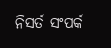ନିସର୍ତ ସଂପର୍କ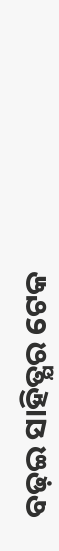ବଢ଼ଇ ସାହିତ୍ଯର ଟେକ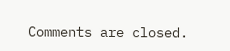Comments are closed.